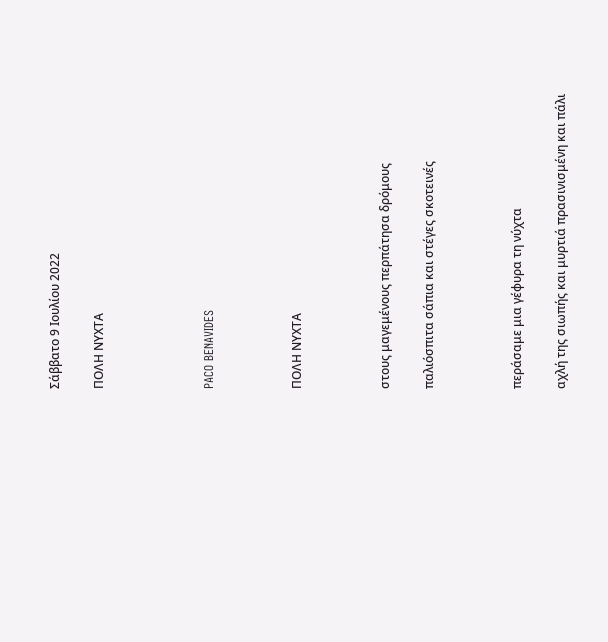Σάββατο 9 Ιουλίου 2022

ΠΟΛΗ ΝΥΧΤΑ




PACO BENAVIDES



ΠΟΛΗ ΝΥΧΤΑ



στους μαγεμένους περπάτησα δρόμους

παλιόσπιτα σάπια και στέγες σκοτεινές



περάσαμε μια γέφυρα τη νύχτα

αχλή της σιωπής και μυρτιά πρασινισμένη και πάλι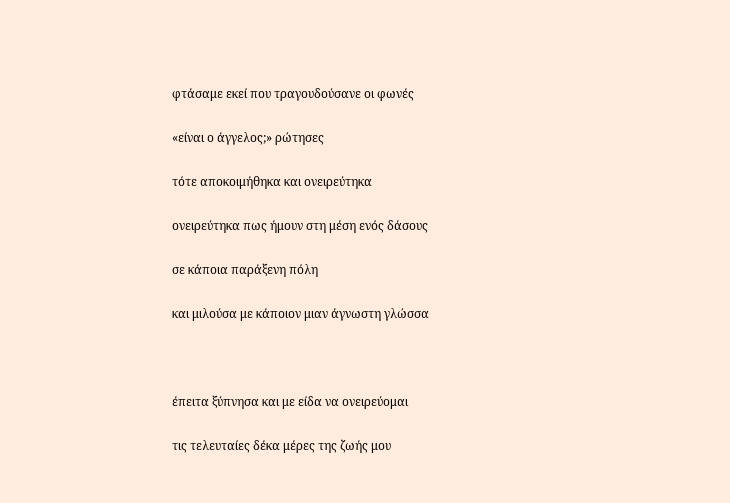φτάσαμε εκεί που τραγουδούσανε οι φωνές

«είναι ο άγγελος;» ρώτησες

τότε αποκοιμήθηκα και ονειρεύτηκα

ονειρεύτηκα πως ήμουν στη μέση ενός δάσους

σε κάποια παράξενη πόλη

και μιλούσα με κάποιον μιαν άγνωστη γλώσσα



έπειτα ξύπνησα και με είδα να ονειρεύομαι

τις τελευταίες δέκα μέρες της ζωής μου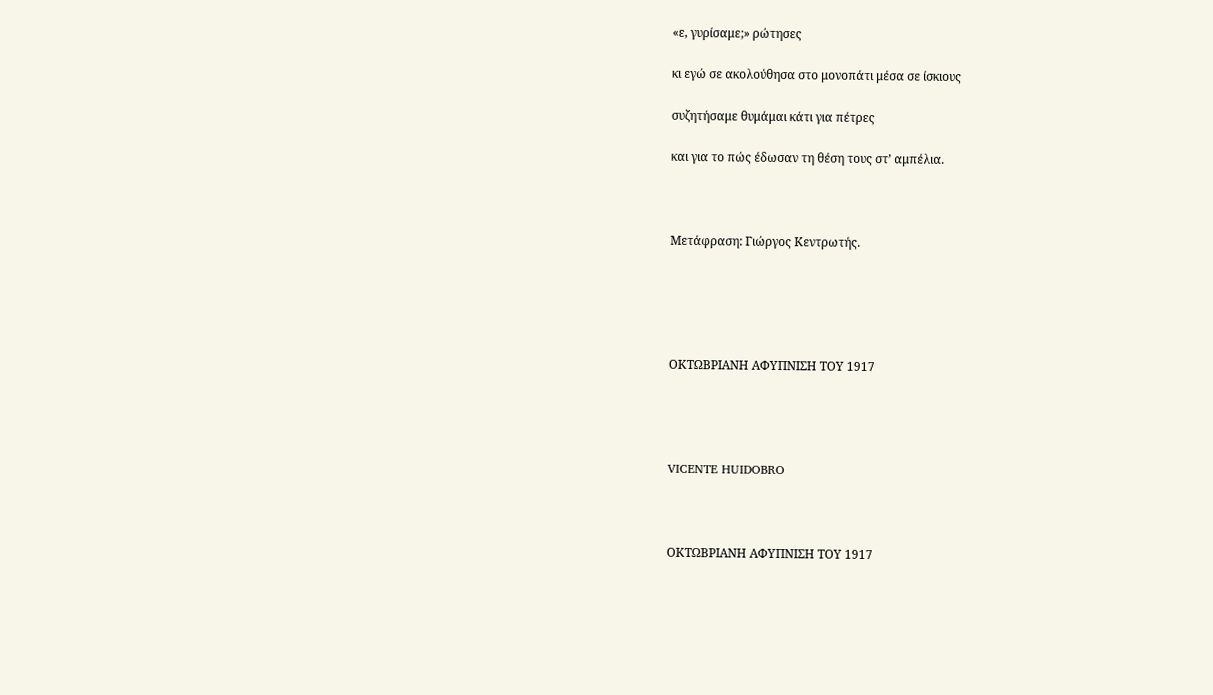«ε, γυρίσαμε;» ρώτησες

κι εγώ σε ακολούθησα στο μονοπάτι μέσα σε ίσκιους

συζητήσαμε θυμάμαι κάτι για πέτρες

και για το πώς έδωσαν τη θέση τους στ’ αμπέλια.



Μετάφραση: Γιώργος Κεντρωτής.





ΟΚΤΩΒΡΙΑΝΗ ΑΦΥΠΝΙΣΗ ΤΟY 1917




VICENTE HUIDOBRO



ΟΚΤΩΒΡΙΑΝΗ ΑΦΥΠΝΙΣΗ ΤΟY 1917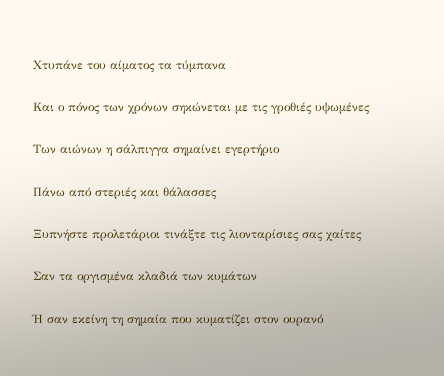Χτυπάνε του αίματος τα τύμπανα

Και ο πόνος των χρόνων σηκώνεται με τις γροθιές υψωμένες

Των αιώνων η σάλπιγγα σημαίνει εγερτήριο

Πάνω από στεριές και θάλασσες

Ξυπνήστε προλετάριοι τινάξτε τις λιονταρίσιες σας χαίτες

Σαν τα οργισμένα κλαδιά των κυμάτων

Ή σαν εκείνη τη σημαία που κυματίζει στον ουρανό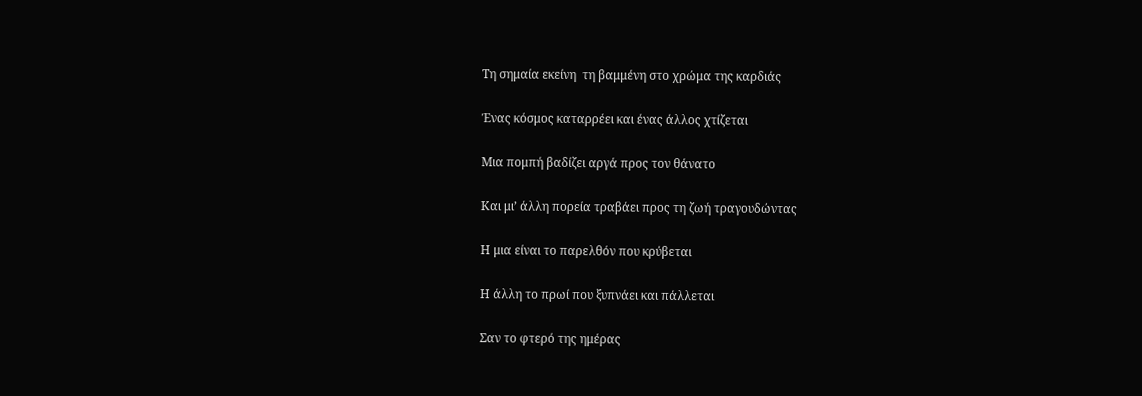Τη σημαία εκείνη  τη βαμμένη στο χρώμα της καρδιάς

Ένας κόσμος καταρρέει και ένας άλλος χτίζεται

Μια πομπή βαδίζει αργά προς τον θάνατο

Και μι’ άλλη πορεία τραβάει προς τη ζωή τραγουδώντας

Η μια είναι το παρελθόν που κρύβεται

Η άλλη το πρωί που ξυπνάει και πάλλεται

Σαν το φτερό της ημέρας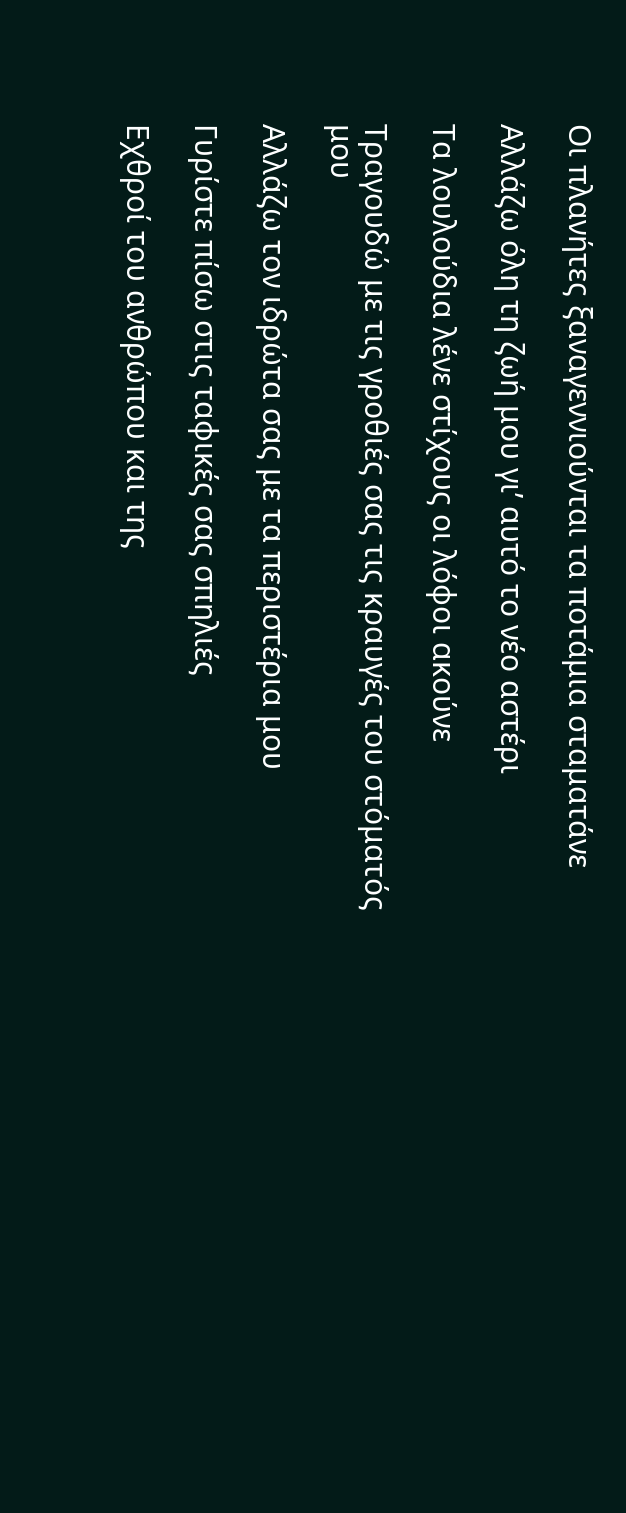Οι πλανήτες ξαναγεννιούνται τα ποτάμια σταματάνε

Αλλάζω όλη τη ζωή μου γι’ αυτό το νέο αστέρι

Τα λουλούδια λένε στίχους οι λόφοι ακούνε

Τραγουδώ με τις γροθιές σας τις κραυγές του στόματός μου

Αλλάζω τον ιδρώτα σας με τα περιστέρια μου

Γυρίστε πίσω στις ταφικές σας σπηλιές

Εχθροί του ανθρώπου και της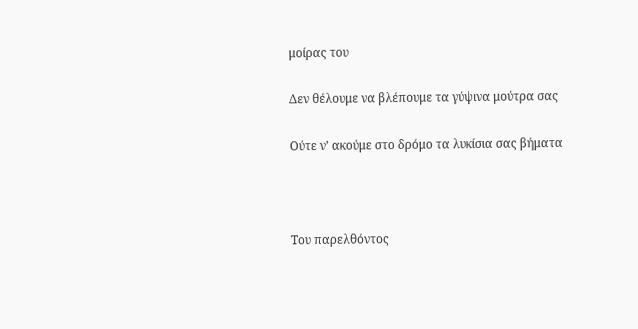μοίρας του

Δεν θέλουμε να βλέπουμε τα γύψινα μούτρα σας

Ούτε ν’ ακούμε στο δρόμο τα λυκίσια σας βήματα



Του παρελθόντος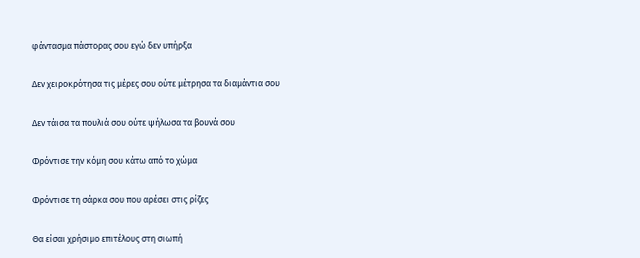φάντασμα πάστορας σου εγώ δεν υπήρξα

Δεν χειροκρότησα τις μέρες σου ούτε μέτρησα τα διαμάντια σου

Δεν τάισα τα πουλιά σου ούτε ψήλωσα τα βουνά σου

Φρόντισε την κόμη σου κάτω από το χώμα

Φρόντισε τη σάρκα σου που αρέσει στις ρίζες

Θα είσαι χρήσιμο επιτέλους στη σιωπή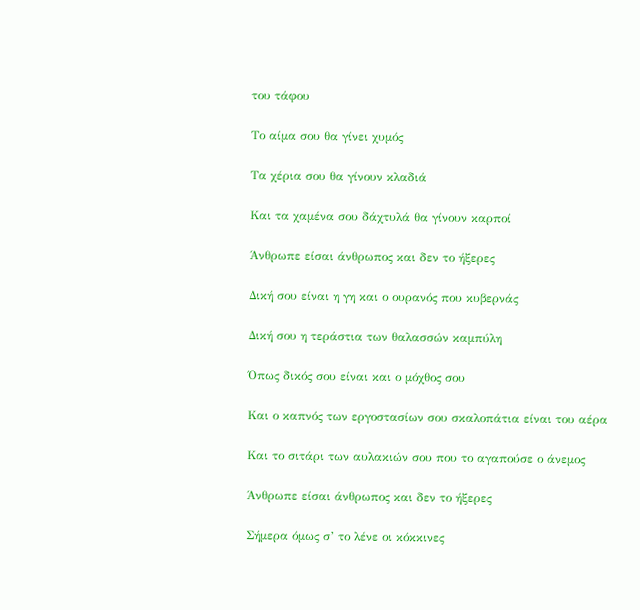του τάφου

Το αίμα σου θα γίνει χυμός

Τα χέρια σου θα γίνουν κλαδιά

Και τα χαμένα σου δάχτυλά θα γίνουν καρποί

Άνθρωπε είσαι άνθρωπος και δεν το ήξερες

Δική σου είναι η γη και ο ουρανός που κυβερνάς

Δική σου η τεράστια των θαλασσών καμπύλη

Όπως δικός σου είναι και ο μόχθος σου

Και ο καπνός των εργοστασίων σου σκαλοπάτια είναι του αέρα

Και το σιτάρι των αυλακιών σου που το αγαπούσε ο άνεμος

Άνθρωπε είσαι άνθρωπος και δεν το ήξερες

Σήμερα όμως σ’ το λένε οι κόκκινες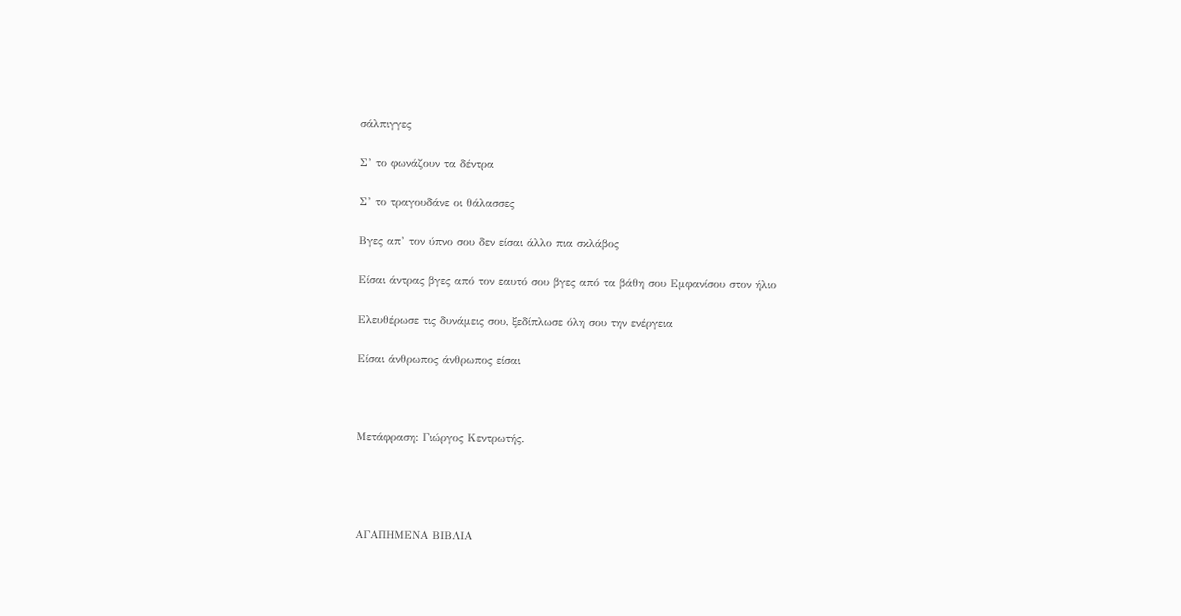σάλπιγγες

Σ’ το φωνάζουν τα δέντρα

Σ’ το τραγουδάνε οι θάλασσες

Βγες απ’ τον ύπνο σου δεν είσαι άλλο πια σκλάβος

Είσαι άντρας βγες από τον εαυτό σου βγες από τα βάθη σου Εμφανίσου στον ήλιο

Ελευθέρωσε τις δυνάμεις σου, ξεδίπλωσε όλη σου την ενέργεια

Είσαι άνθρωπος άνθρωπος είσαι



Μετάφραση: Γιώργος Κεντρωτής.




ΑΓΑΠΗΜΕΝΑ ΒΙΒΛΙΑ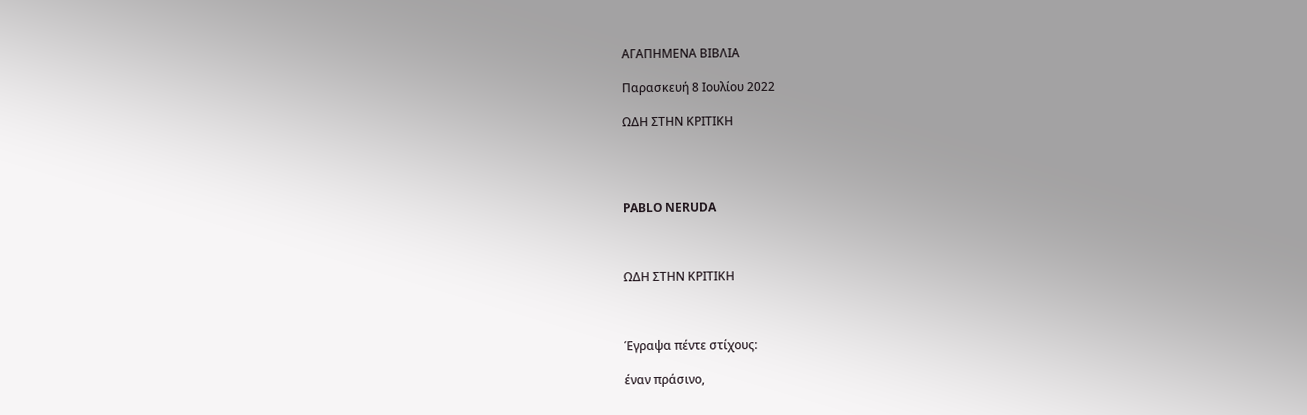ΑΓΑΠΗΜΕΝΑ ΒΙΒΛΙΑ

Παρασκευή 8 Ιουλίου 2022

ΩΔΗ ΣΤΗΝ ΚΡΙΤΙΚΗ




PABLO NERUDA



ΩΔΗ ΣΤΗΝ ΚΡΙΤΙΚΗ



Έγραψα πέντε στίχους:

έναν πράσινο,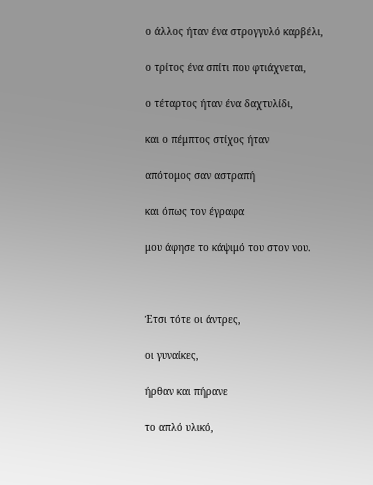ο άλλος ήταν ένα στρογγυλό καρβέλι,

ο τρίτος ένα σπίτι που φτιάχνεται,

ο τέταρτος ήταν ένα δαχτυλίδι,

και ο πέμπτος στίχος ήταν

απότομος σαν αστραπή

και όπως τον έγραφα

μου άφησε το κάψιμό του στον νου.



Έτσι τότε οι άντρες,

οι γυναίκες,

ήρθαν και πήρανε

το απλό υλικό,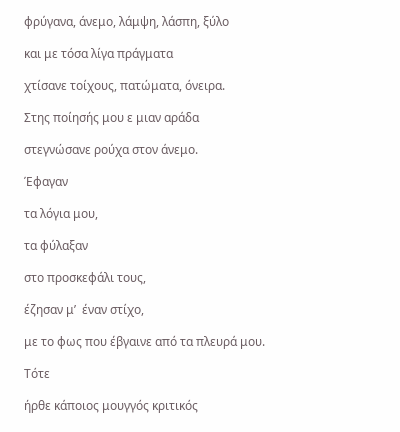φρύγανα, άνεμο, λάμψη, λάσπη, ξύλο

και με τόσα λίγα πράγματα

χτίσανε τοίχους, πατώματα, όνειρα.

Στης ποίησής μου ε μιαν αράδα

στεγνώσανε ρούχα στον άνεμο.

Έφαγαν

τα λόγια μου,

τα φύλαξαν

στο προσκεφάλι τους,

έζησαν μ’  έναν στίχο,

με το φως που έβγαινε από τα πλευρά μου.

Τότε

ήρθε κάποιος μουγγός κριτικός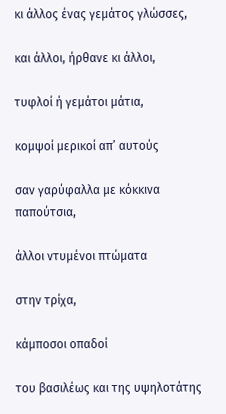κι άλλος ένας γεμάτος γλώσσες,

και άλλοι, ήρθανε κι άλλοι,

τυφλοί ή γεμάτοι μάτια,

κομψοί μερικοί απ’ αυτούς

σαν γαρύφαλλα με κόκκινα παπούτσια,

άλλοι ντυμένοι πτώματα

στην τρίχα,

κάμποσοι οπαδοί

του βασιλέως και της υψηλοτάτης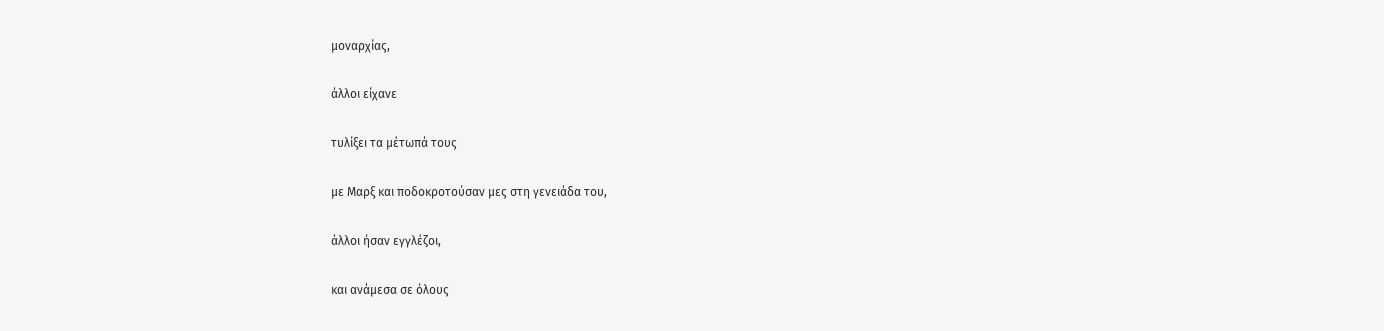μοναρχίας,

άλλοι είχανε

τυλίξει τα μέτωπά τους

με Μαρξ και ποδοκροτούσαν μες στη γενειάδα του,

άλλοι ήσαν εγγλέζοι,

και ανάμεσα σε όλους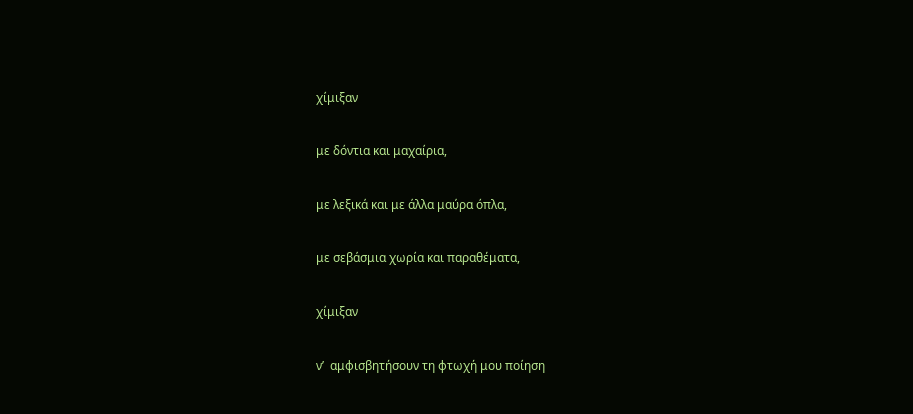χίμιξαν

με δόντια και μαχαίρια,

με λεξικά και με άλλα μαύρα όπλα,

με σεβάσμια χωρία και παραθέματα,

χίμιξαν

ν’  αμφισβητήσουν τη φτωχή μου ποίηση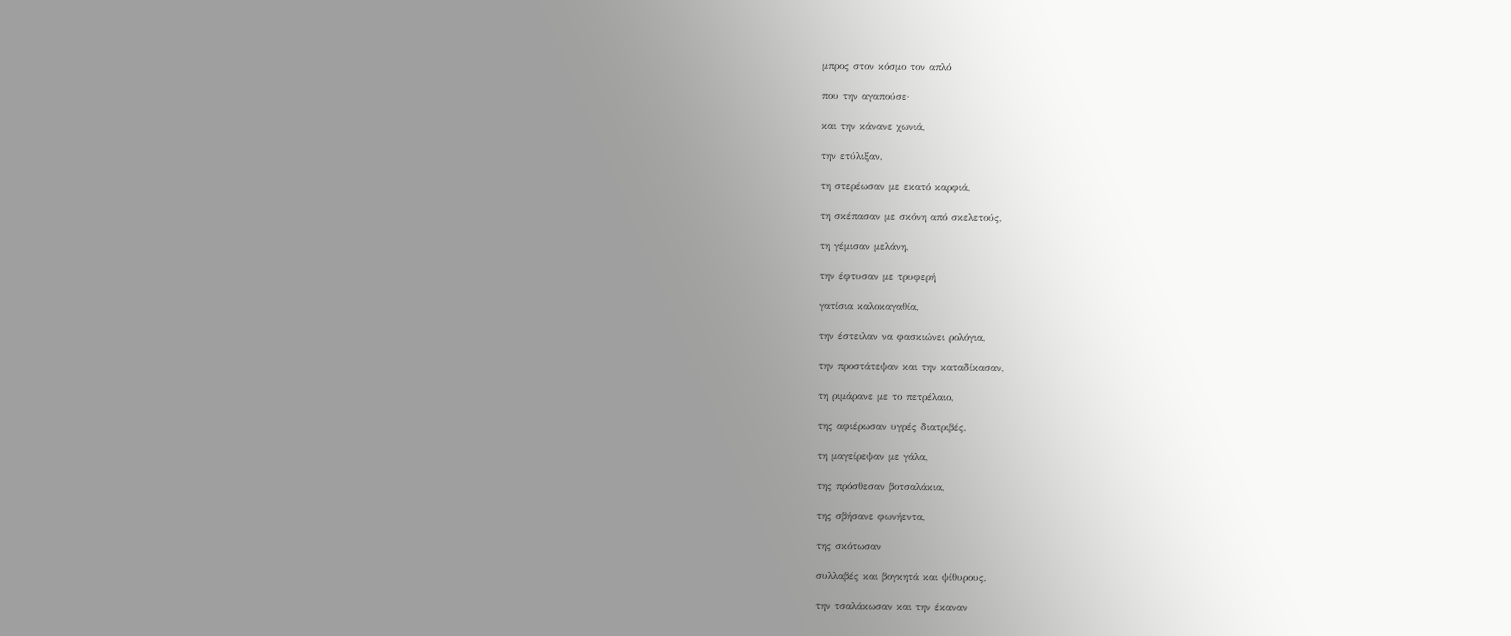μπρος στον κόσμο τον απλό

που την αγαπούσε·

και την κάνανε χωνιά,

την ετύλιξαν,

τη στερέωσαν με εκατό καρφιά,

τη σκέπασαν με σκόνη από σκελετούς,

τη γέμισαν μελάνη,

την έφτυσαν με τρυφερή

γατίσια καλοκαγαθία,

την έστειλαν να φασκιώνει ρολόγια,

την προστάτεψαν και την καταδίκασαν,

τη ριμάρανε με το πετρέλαιο,

της αφιέρωσαν υγρές διατριβές,

τη μαγείρεψαν με γάλα,

της πρόσθεσαν βοτσαλάκια,

της σβήσανε φωνήεντα,

της σκότωσαν

συλλαβές και βογκητά και ψίθυρους,

την τσαλάκωσαν και την έκαναν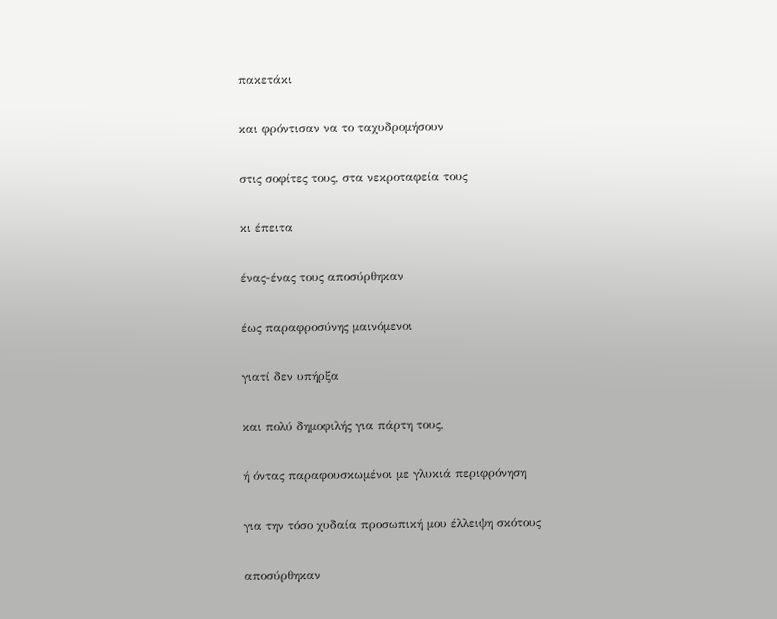πακετάκι

και φρόντισαν να το ταχυδρομήσουν

στις σοφίτες τους, στα νεκροταφεία τους

κι έπειτα

ένας-ένας τους αποσύρθηκαν

έως παραφροσύνης μαινόμενοι

γιατί δεν υπήρξα

και πολύ δημοφιλής για πάρτη τους,

ή όντας παραφουσκωμένοι με γλυκιά περιφρόνηση

για την τόσο χυδαία προσωπική μου έλλειψη σκότους

αποσύρθηκαν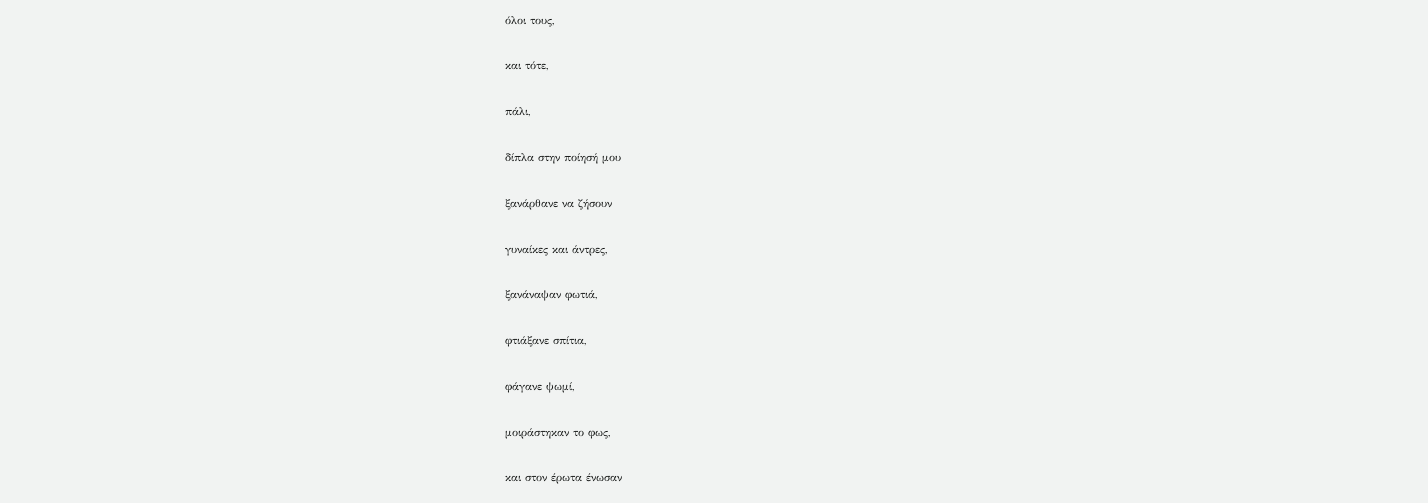όλοι τους,

και τότε,

πάλι,

δίπλα στην ποίησή μου

ξανάρθανε να ζήσουν

γυναίκες και άντρες,

ξανάναψαν φωτιά,

φτιάξανε σπίτια,

φάγανε ψωμί,

μοιράστηκαν το φως,

και στον έρωτα ένωσαν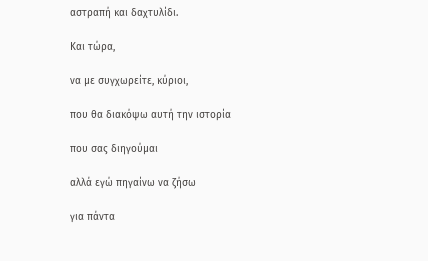αστραπή και δαχτυλίδι.

Και τώρα,

να με συγχωρείτε, κύριοι,

που θα διακόψω αυτή την ιστορία

που σας διηγούμαι

αλλά εγώ πηγαίνω να ζήσω

για πάντα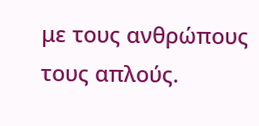με τους ανθρώπους τους απλούς.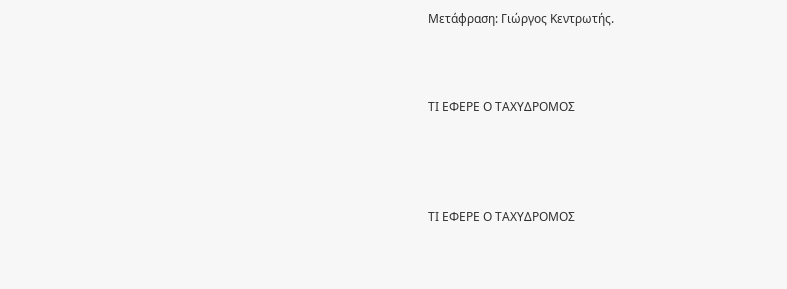Μετάφραση: Γιώργος Κεντρωτής.



ΤΙ ΕΦΕΡΕ Ο ΤΑΧΥΔΡΟΜΟΣ




ΤΙ ΕΦΕΡΕ Ο ΤΑΧΥΔΡΟΜΟΣ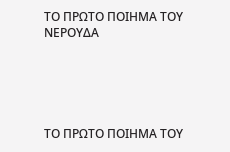ΤΟ ΠΡΩΤΟ ΠΟΙΗΜΑ ΤΟΥ ΝΕΡΟΥΔΑ





ΤΟ ΠΡΩΤΟ ΠΟΙΗΜΑ ΤΟΥ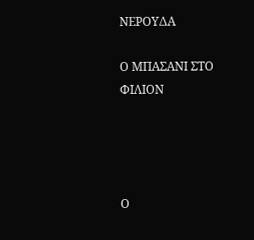ΝΕΡΟΥΔΑ

Ο ΜΠΑΣΑΝΙ ΣΤΟ ΦΙΛΙΟΝ




Ο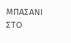ΜΠΑΣΑΝΙ ΣΤΟ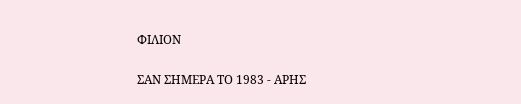ΦΙΛΙΟΝ

ΣΑΝ ΣΗΜΕΡΑ ΤΟ 1983 - ΑΡΗΣ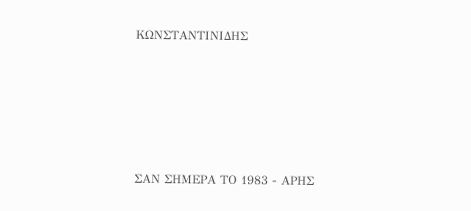ΚΩΝΣΤΑΝΤΙΝΙΔΗΣ





ΣΑΝ ΣΗΜΕΡΑ ΤΟ 1983 - ΑΡΗΣ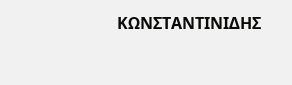ΚΩΝΣΤΑΝΤΙΝΙΔΗΣ